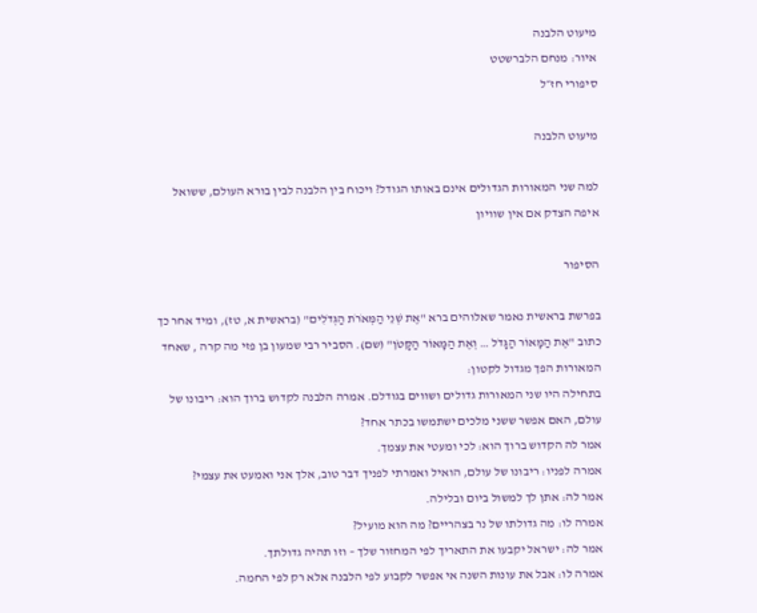מיעוט הלבנה
איור: מנחם הלברשטט
סיפורי חז״ל

מיעוט הלבנה

למה שני המאורות הגדולים אינם באותו הגודל? ויכוח בין הלבנה לבין בורא העולם, ששואל איפה הצדק אם אין שוויון

הסיפור

בפרשת בראשית נאמר שאלוהים ברא "אֶת שְׁנֵי הַמְּאֹרֹת הַגְּדֹלִים" (בראשית א, טז), ומיד אחר כך כתוב "אֶת הַמָּאוֹר הַגָּדֹל … וְאֶת הַמָּאוֹר הַקָּטֹן" (שם). הסביר רבי שמעון בן פזי מה קרה , שאחד המאורות הפך מגדול לקטון:
בתחילה היו שני המאורות גדולים ושווים בגודלם. אמרה הלבנה לקדוש ברוך הוא: ריבונו של עולם, האם אפשר ששני מלכים ישתמשו בכתר אחד?
אמר לה הקדוש ברוך הוא: לכי ומעטי את עצמך.
אמרה לפניו: ריבונו של עולם, הואיל ואמרתי לפניך דבר טוב, אלך אני ואמעט את עצמי?
אמר לה: אתן לך למשול ביום ובלילה.
אמרה לו: מה גדולתו של נר בצהריים? מה הוא מועיל?
אמר לה: ישראל יקבעו את התאריך לפי המחזור שלך – וזו תהיה גדולתך.
אמרה לו: אבל את עונות השנה אי אפשר לקבוע לפי הלבנה אלא רק לפי החמה.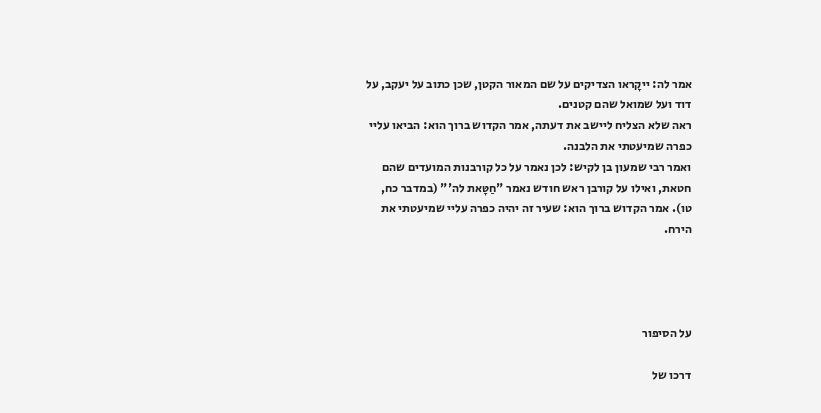אמר לה: ייקָראו הצדיקים על שם המאור הקטן, שכן כתוב על יעקב, על דוד ועל שמואל שהם קטנים.
ראה שלא הצליח ליישב את דעתה, אמר הקדוש ברוך הוא: הביאו עליי כפרה שמיעטתי את הלבנה.
ואמר רבי שמעון בן לקיש: לכן נאמר על כל קורבנות המועדים שהם חטאת, ואילו על קורבן ראש חודש נאמר "חַטָּאת לה'" (במדבר כח, טו). אמר הקדוש ברוך הוא: שעיר זה יהיה כפרה עליי שמיעטתי את הירח.




על הסיפור

דרכו של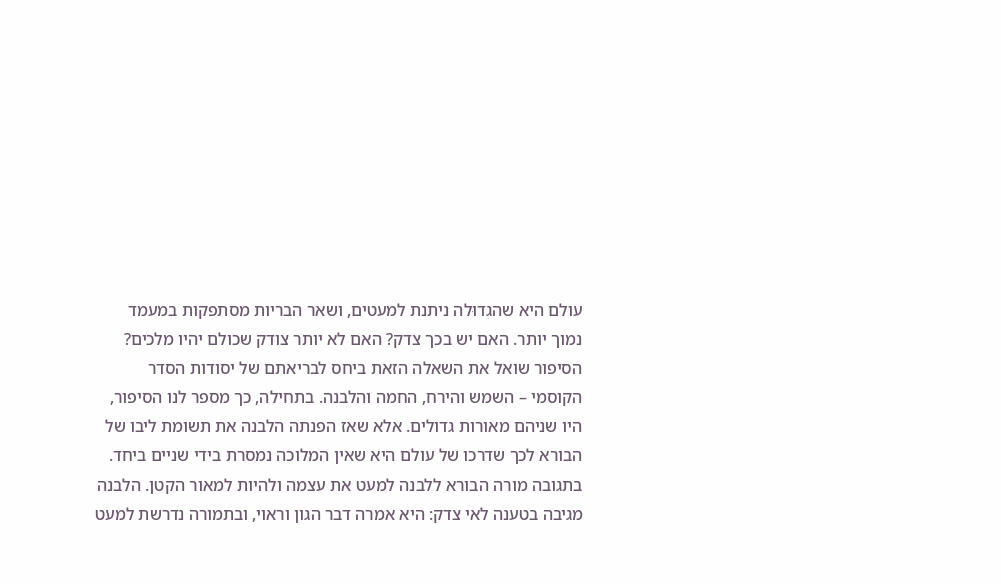עולם היא שהגדוּלה ניתנת למעטים, ושאר הבריות מסתפקות במעמד נמוך יותר. האם יש בכך צדק? האם לא יותר צודק שכולם יהיו מלכים?
הסיפור שואל את השאלה הזאת ביחס לבריאתם של יסודות הסדר הקוסמי – השמש והירח, החמה והלבנה. בתחילה, כך מספר לנו הסיפור, היו שניהם מאורות גדולים. אלא שאז הפנתה הלבנה את תשומת ליבו של הבורא לכך שדרכו של עולם היא שאין המלוכה נמסרת בידי שניים ביחד. בתגובה מורה הבורא ללבנה למעט את עצמה ולהיות למאור הקטן. הלבנה מגיבה בטענה לאי צדק: היא אמרה דבר הגון וראוי, ובתמורה נדרשת למעט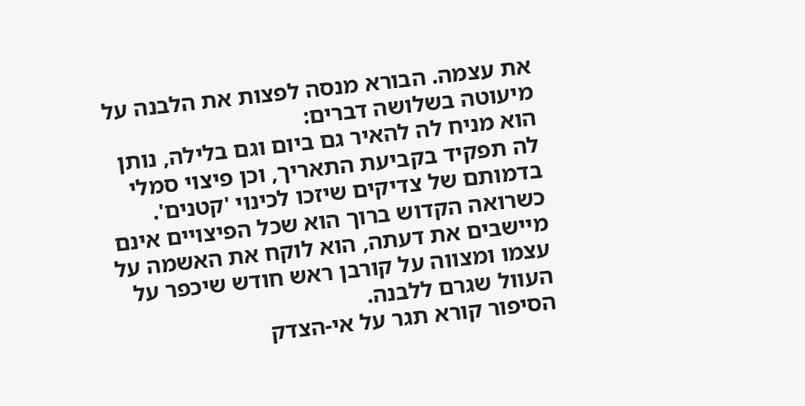את עצמה. הבורא מנסה לפצות את הלבנה על מיעוטה בשלושה דברים:
הוא מניח לה להאיר גם ביום וגם בלילה, נותן לה תפקיד בקביעת התאריך, וכן פיצוי סמלי בדמותם של צדיקים שיזכו לכינוי 'קטנים'.
כשרואה הקדוש ברוך הוא שכל הפיצויים אינם מיישבים את דעתה, הוא לוקח את האשמה על עצמו ומצווה על קורבן ראש חודש שיכפר על העוול שגרם ללבנה.
הסיפור קורא תגר על אי-הצדק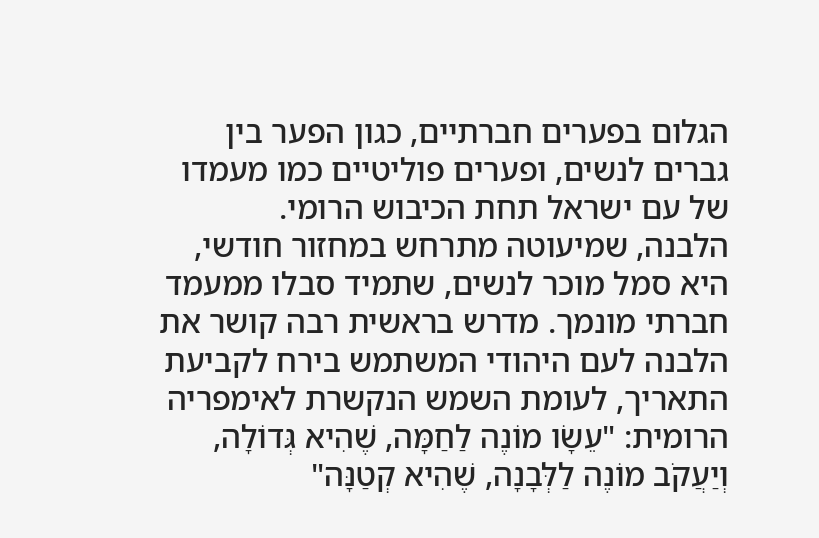הגלום בפערים חברתיים, כגון הפער בין גברים לנשים, ופערים פוליטיים כמו מעמדו של עם ישראל תחת הכיבוש הרומי.
הלבנה, שמיעוטה מתרחש במחזור חודשי, היא סמל מוכר לנשים, שתמיד סבלו ממעמד חברתי מונמך. מדרש בראשית רבה קושר את הלבנה לעם היהודי המשתמש בירח לקביעת התאריך, לעומת השמש הנקשרת לאימפריה הרומית: "עֵשָׂו מוֹנֶה לַחַמָּה, שֶׁהִיא גְּדוֹלָה, וְיַעֲקֹב מוֹנֶה לַלְּבָנָה, שֶׁהִיא קְטַנָּה"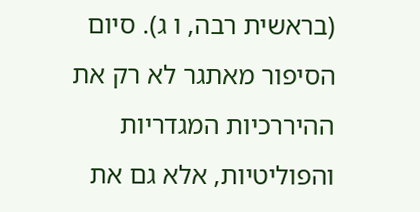(בראשית רבה, ו ג). סיום הסיפור מאתגר לא רק את ההיררכיות המגדריות והפוליטיות, אלא גם את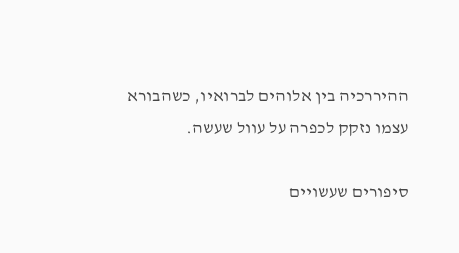ההיררכיה בין אלוהים לברואיו, כשהבורא עצמו נזקק לכפרה על עוול שעשה.

סיפורים שעשויים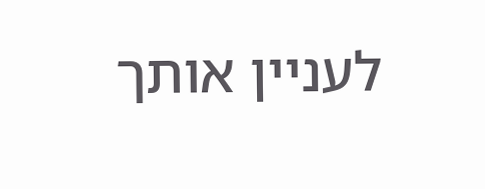לעניין אותך